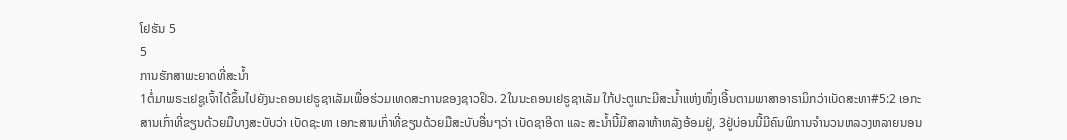ໂຢຮັນ 5
5
ການຮັກສາພະຍາດທີ່ສະນ້ຳ
1ຕໍ່ມາພຣະເຢຊູເຈົ້າໄດ້ຂຶ້ນໄປຍັງນະຄອນເຢຣູຊາເລັມເພື່ອຮ່ວມເທດສະການຂອງຊາວຢິວ. 2ໃນນະຄອນເຢຣູຊາເລັມ ໃກ້ປະຕູແກະມີສະນ້ຳແຫ່ງໜຶ່ງເອີ້ນຕາມພາສາອາຣາມິກວ່າເບັດສະທາ#5:2 ເອກະສານເກົ່າທີ່ຂຽນດ້ວຍມືບາງສະບັບວ່າ ເບັດຊະທາ ເອກະສານເກົ່າທີ່ຂຽນດ້ວຍມືສະບັບອື່ນໆວ່າ ເບັດຊາອີດາ ແລະ ສະນໍ້ານີ້ມີສາລາຫ້າຫລັງອ້ອມຢູ່, 3ຢູ່ບ່ອນນີ້ມີຄົນພິການຈໍານວນຫລວງຫລາຍນອນ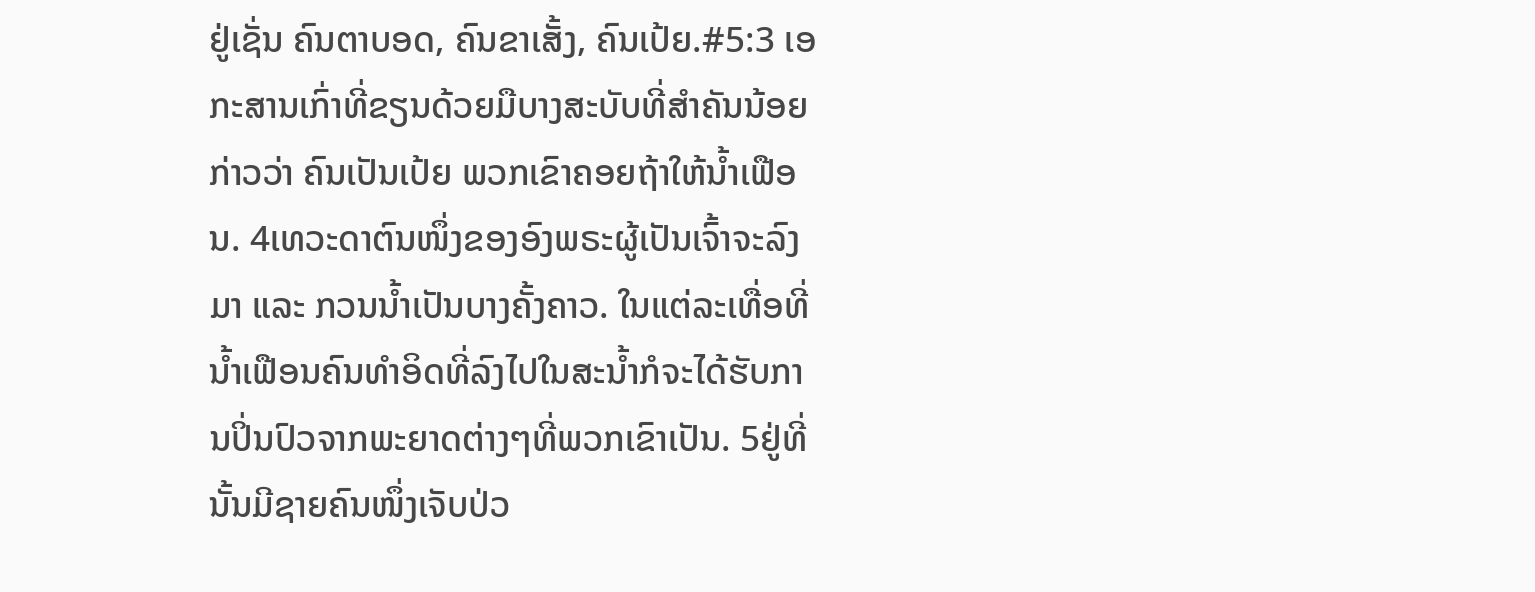ຢູ່ເຊັ່ນ ຄົນຕາບອດ, ຄົນຂາເສັ້ງ, ຄົນເປ້ຍ.#5:3 ເອກະສານເກົ່າທີ່ຂຽນດ້ວຍມືບາງສະບັບທີ່ສຳຄັນນ້ອຍກ່າວວ່າ ຄົນເປັນເປ້ຍ ພວກເຂົາຄອຍຖ້າໃຫ້ນ້ຳເຟືອນ. 4ເທວະດາຕົນໜຶ່ງຂອງອົງພຣະຜູ້ເປັນເຈົ້າຈະລົງມາ ແລະ ກວນນ້ຳເປັນບາງຄັ້ງຄາວ. ໃນແຕ່ລະເທື່ອທີ່ນ້ຳເຟືອນຄົນທຳອິດທີ່ລົງໄປໃນສະນໍ້າກໍຈະໄດ້ຮັບການປິ່ນປົວຈາກພະຍາດຕ່າງໆທີ່ພວກເຂົາເປັນ. 5ຢູ່ທີ່ນັ້ນມີຊາຍຄົນໜຶ່ງເຈັບປ່ວ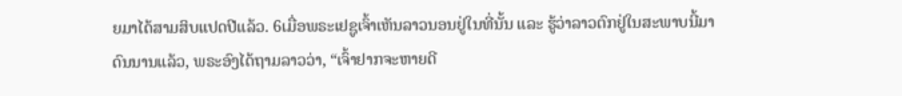ຍມາໄດ້ສາມສິບແປດປີແລ້ວ. 6ເມື່ອພຣະເຢຊູເຈົ້າເຫັນລາວນອນຢູ່ໃນທີ່ນັ້ນ ແລະ ຮູ້ວ່າລາວຕົກຢູ່ໃນສະພາບນີ້ມາດົນນານແລ້ວ, ພຣະອົງໄດ້ຖາມລາວວ່າ, “ເຈົ້າຢາກຈະຫາຍດີ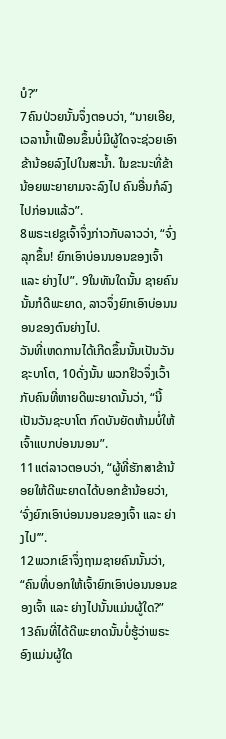ບໍ?”
7ຄົນປ່ວຍນັ້ນຈຶ່ງຕອບວ່າ, “ນາຍເອີຍ, ເວລານ້ຳເຟືອນຂຶ້ນບໍ່ມີຜູ້ໃດຈະຊ່ວຍເອົາຂ້ານ້ອຍລົງໄປໃນສະນ້ຳ. ໃນຂະນະທີ່ຂ້ານ້ອຍພະຍາຍາມຈະລົງໄປ ຄົນອື່ນກໍລົງໄປກ່ອນແລ້ວ”.
8ພຣະເຢຊູເຈົ້າຈຶ່ງກ່າວກັບລາວວ່າ, “ຈົ່ງລຸກຂຶ້ນ! ຍົກເອົາບ່ອນນອນຂອງເຈົ້າ ແລະ ຍ່າງໄປ”. 9ໃນທັນໃດນັ້ນ ຊາຍຄົນນັ້ນກໍດີພະຍາດ, ລາວຈຶ່ງຍົກເອົາບ່ອນນອນຂອງຕົນຍ່າງໄປ.
ວັນທີ່ເຫດການໄດ້ເກີດຂຶ້ນນັ້ນເປັນວັນຊະບາໂຕ, 10ດັ່ງນັ້ນ ພວກຢິວຈຶ່ງເວົ້າກັບຄົນທີ່ຫາຍດີພະຍາດນັ້ນວ່າ, “ນີ້ເປັນວັນຊະບາໂຕ ກົດບັນຍັດຫ້າມບໍ່ໃຫ້ເຈົ້າແບກບ່ອນນອນ”.
11ແຕ່ລາວຕອບວ່າ, “ຜູ້ທີ່ຮັກສາຂ້ານ້ອຍໃຫ້ດີພະຍາດໄດ້ບອກຂ້ານ້ອຍວ່າ, ‘ຈົ່ງຍົກເອົາບ່ອນນອນຂອງເຈົ້າ ແລະ ຍ່າງໄປ’”.
12ພວກເຂົາຈຶ່ງຖາມຊາຍຄົນນັ້ນວ່າ, “ຄົນທີ່ບອກໃຫ້ເຈົ້າຍົກເອົາບ່ອນນອນຂອງເຈົ້າ ແລະ ຍ່າງໄປນັ້ນແມ່ນຜູ້ໃດ?”
13ຄົນທີ່ໄດ້ດີພະຍາດນັ້ນບໍ່ຮູ້ວ່າພຣະອົງແມ່ນຜູ້ໃດ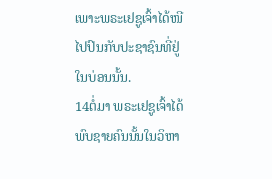ເພາະພຣະເຢຊູເຈົ້າໄດ້ໜີໄປປົນກັບປະຊາຊົນທີ່ຢູ່ໃນບ່ອນນັ້ນ.
14ຕໍ່ມາ ພຣະເຢຊູເຈົ້າໄດ້ພົບຊາຍຄົນນັ້ນໃນວິຫາ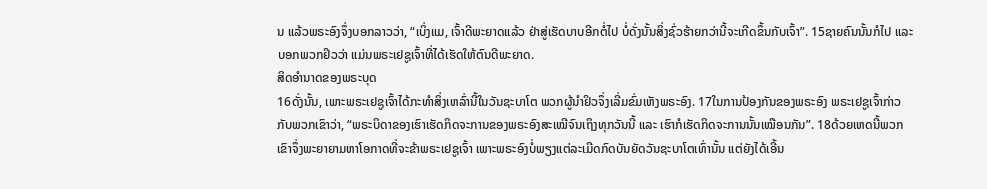ນ ແລ້ວພຣະອົງຈຶ່ງບອກລາວວ່າ, “ເບິ່ງແມ, ເຈົ້າດີພະຍາດແລ້ວ ຢ່າສູ່ເຮັດບາບອີກຕໍ່ໄປ ບໍ່ດັ່ງນັ້ນສິ່ງຊົ່ວຮ້າຍກວ່ານີ້ຈະເກີດຂຶ້ນກັບເຈົ້າ”. 15ຊາຍຄົນນັ້ນກໍໄປ ແລະ ບອກພວກຢິວວ່າ ແມ່ນພຣະເຢຊູເຈົ້າທີ່ໄດ້ເຮັດໃຫ້ຕົນດີພະຍາດ.
ສິດອຳນາດຂອງພຣະບຸດ
16ດັ່ງນັ້ນ, ເພາະພຣະເຢຊູເຈົ້າໄດ້ກະທຳສິ່ງເຫລົ່ານີ້ໃນວັນຊະບາໂຕ ພວກຜູ້ນຳຢິວຈຶ່ງເລີ່ມຂົ່ມເຫັງພຣະອົງ. 17ໃນການປ້ອງກັນຂອງພຣະອົງ ພຣະເຢຊູເຈົ້າກ່າວກັບພວກເຂົາວ່າ, “ພຣະບິດາຂອງເຮົາເຮັດກິດຈະການຂອງພຣະອົງສະເໝີຈົນເຖິງທຸກວັນນີ້ ແລະ ເຮົາກໍເຮັດກິດຈະການນັ້ນເໝືອນກັນ”. 18ດ້ວຍເຫດນີ້ພວກເຂົາຈຶ່ງພະຍາຍາມຫາໂອກາດທີ່ຈະຂ້າພຣະເຢຊູເຈົ້າ ເພາະພຣະອົງບໍ່ພຽງແຕ່ລະເມີດກົດບັນຍັດວັນຊະບາໂຕເທົ່ານັ້ນ ແຕ່ຍັງໄດ້ເອີ້ນ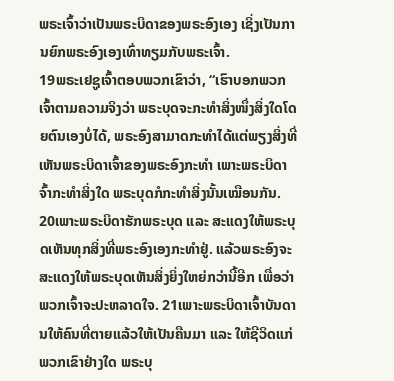ພຣະເຈົ້າວ່າເປັນພຣະບິດາຂອງພຣະອົງເອງ ເຊິ່ງເປັນການຍົກພຣະອົງເອງເທົ່າທຽມກັບພຣະເຈົ້າ.
19ພຣະເຢຊູເຈົ້າຕອບພວກເຂົາວ່າ, “ເຮົາບອກພວກເຈົ້າຕາມຄວາມຈິງວ່າ ພຣະບຸດຈະກະທຳສິ່ງໜຶ່ງສິ່ງໃດໂດຍຕົນເອງບໍ່ໄດ້, ພຣະອົງສາມາດກະທຳໄດ້ແຕ່ພຽງສິ່ງທີ່ເຫັນພຣະບິດາເຈົ້າຂອງພຣະອົງກະທຳ ເພາະພຣະບິດາຈົ້າກະທຳສິ່ງໃດ ພຣະບຸດກໍກະທຳສິ່ງນັ້ນເໝືອນກັນ. 20ເພາະພຣະບິດາຮັກພຣະບຸດ ແລະ ສະແດງໃຫ້ພຣະບຸດເຫັນທຸກສິ່ງທີ່ພຣະອົງເອງກະທຳຢູ່. ແລ້ວພຣະອົງຈະສະແດງໃຫ້ພຣະບຸດເຫັນສິ່ງຍິ່ງໃຫຍ່ກວ່ານີ້ອີກ ເພື່ອວ່າພວກເຈົ້າຈະປະຫລາດໃຈ. 21ເພາະພຣະບິດາເຈົ້າບັນດານໃຫ້ຄົນທີ່ຕາຍແລ້ວໃຫ້ເປັນຄືນມາ ແລະ ໃຫ້ຊີວິດແກ່ພວກເຂົາຢ່າງໃດ ພຣະບຸ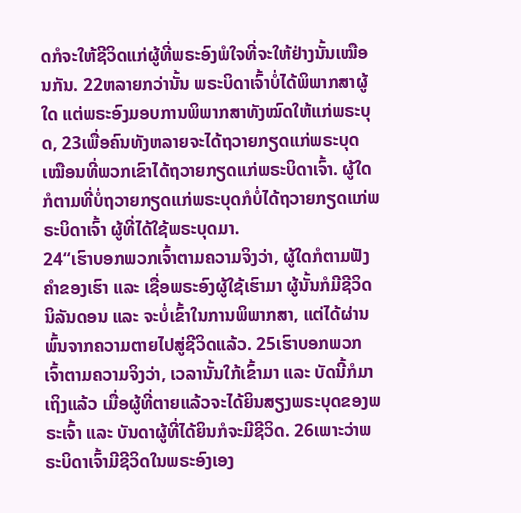ດກໍຈະໃຫ້ຊີວິດແກ່ຜູ້ທີ່ພຣະອົງພໍໃຈທີ່ຈະໃຫ້ຢ່າງນັ້ນເໝືອນກັນ. 22ຫລາຍກວ່ານັ້ນ ພຣະບິດາເຈົ້າບໍ່ໄດ້ພິພາກສາຜູ້ໃດ ແຕ່ພຣະອົງມອບການພິພາກສາທັງໝົດໃຫ້ແກ່ພຣະບຸດ, 23ເພື່ອຄົນທັງຫລາຍຈະໄດ້ຖວາຍກຽດແກ່ພຣະບຸດເໝືອນທີ່ພວກເຂົາໄດ້ຖວາຍກຽດແກ່ພຣະບິດາເຈົ້າ. ຜູ້ໃດກໍຕາມທີ່ບໍ່ຖວາຍກຽດແກ່ພຣະບຸດກໍບໍ່ໄດ້ຖວາຍກຽດແກ່ພຣະບິດາເຈົ້າ ຜູ້ທີ່ໄດ້ໃຊ້ພຣະບຸດມາ.
24“ເຮົາບອກພວກເຈົ້າຕາມຄວາມຈິງວ່າ, ຜູ້ໃດກໍຕາມຟັງຄຳຂອງເຮົາ ແລະ ເຊື່ອພຣະອົງຜູ້ໃຊ້ເຮົາມາ ຜູ້ນັ້ນກໍມີຊີວິດນິລັນດອນ ແລະ ຈະບໍ່ເຂົ້າໃນການພິພາກສາ, ແຕ່ໄດ້ຜ່ານພົ້ນຈາກຄວາມຕາຍໄປສູ່ຊີວິດແລ້ວ. 25ເຮົາບອກພວກເຈົ້າຕາມຄວາມຈິງວ່າ, ເວລານັ້ນໃກ້ເຂົ້າມາ ແລະ ບັດນີ້ກໍມາເຖິງແລ້ວ ເມື່ອຜູ້ທີ່ຕາຍແລ້ວຈະໄດ້ຍິນສຽງພຣະບຸດຂອງພຣະເຈົ້າ ແລະ ບັນດາຜູ້ທີ່ໄດ້ຍິນກໍຈະມີຊີວິດ. 26ເພາະວ່າພຣະບິດາເຈົ້າມີຊີວິດໃນພຣະອົງເອງ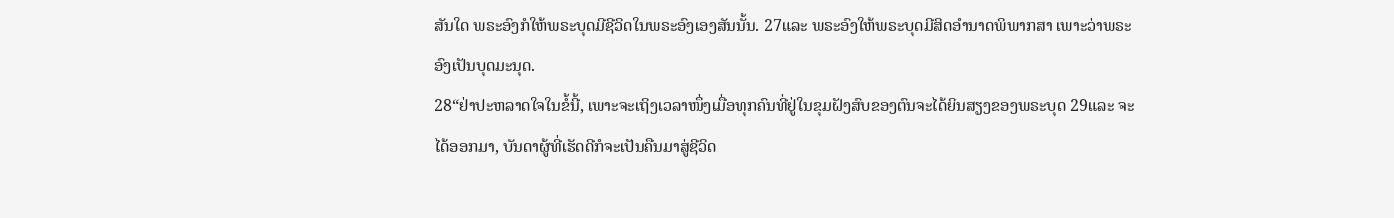ສັນໃດ ພຣະອົງກໍໃຫ້ພຣະບຸດມີຊີວິດໃນພຣະອົງເອງສັນນັ້ນ. 27ແລະ ພຣະອົງໃຫ້ພຣະບຸດມີສິດອຳນາດພິພາກສາ ເພາະວ່າພຣະອົງເປັນບຸດມະນຸດ.
28“ຢ່າປະຫລາດໃຈໃນຂໍ້ນີ້, ເພາະຈະເຖິງເວລາໜຶ່ງເມື່ອທຸກຄົນທີ່ຢູ່ໃນຂຸມຝັງສົບຂອງຕົນຈະໄດ້ຍິນສຽງຂອງພຣະບຸດ 29ແລະ ຈະໄດ້ອອກມາ, ບັນດາຜູ້ທີ່ເຮັດດີກໍຈະເປັນຄືນມາສູ່ຊີວິດ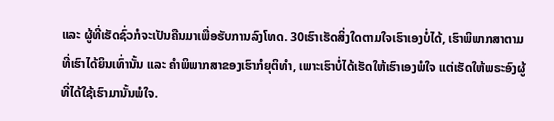ແລະ ຜູ້ທີ່ເຮັດຊົ່ວກໍຈະເປັນຄືນມາເພື່ອຮັບການລົງໂທດ. 30ເຮົາເຮັດສິ່ງໃດຕາມໃຈເຮົາເອງບໍ່ໄດ້, ເຮົາພິພາກສາຕາມທີ່ເຮົາໄດ້ຍິນເທົ່ານັ້ນ ແລະ ຄຳພິພາກສາຂອງເຮົາກໍຍຸຕິທຳ, ເພາະເຮົາບໍ່ໄດ້ເຮັດໃຫ້ເຮົາເອງພໍໃຈ ແຕ່ເຮັດໃຫ້ພຣະອົງຜູ້ທີ່ໄດ້ໃຊ້ເຮົາມານັ້ນພໍໃຈ.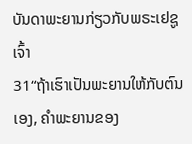ບັນດາພະຍານກ່ຽວກັບພຣະເຢຊູເຈົ້າ
31“ຖ້າເຮົາເປັນພະຍານໃຫ້ກັບຕົນເອງ, ຄຳພະຍານຂອງ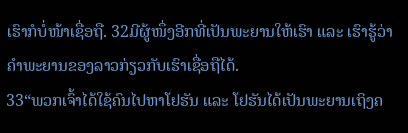ເຮົາກໍບໍ່ໜ້າເຊື່ອຖື. 32ມີຜູ້ໜຶ່ງອີກທີ່ເປັນພະຍານໃຫ້ເຮົາ ແລະ ເຮົາຮູ້ວ່າຄຳພະຍານຂອງລາວກ່ຽວກັບເຮົາເຊື່ອຖືໄດ້.
33“ພວກເຈົ້າໄດ້ໃຊ້ຄົນໄປຫາໂຢຮັນ ແລະ ໂຢຮັນໄດ້ເປັນພະຍານເຖິງຄ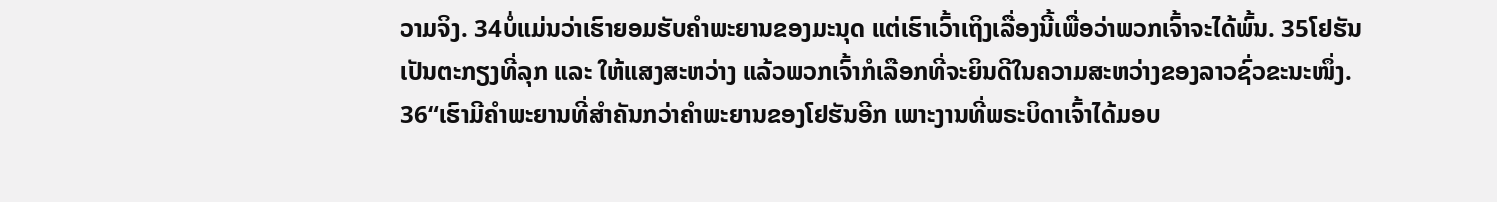ວາມຈິງ. 34ບໍ່ແມ່ນວ່າເຮົາຍອມຮັບຄຳພະຍານຂອງມະນຸດ ແຕ່ເຮົາເວົ້າເຖິງເລື່ອງນີ້ເພື່ອວ່າພວກເຈົ້າຈະໄດ້ພົ້ນ. 35ໂຢຮັນເປັນຕະກຽງທີ່ລຸກ ແລະ ໃຫ້ແສງສະຫວ່າງ ແລ້ວພວກເຈົ້າກໍເລືອກທີ່ຈະຍິນດີໃນຄວາມສະຫວ່າງຂອງລາວຊົ່ວຂະນະໜຶ່ງ.
36“ເຮົາມີຄຳພະຍານທີ່ສຳຄັນກວ່າຄຳພະຍານຂອງໂຢຮັນອີກ ເພາະງານທີ່ພຣະບິດາເຈົ້າໄດ້ມອບ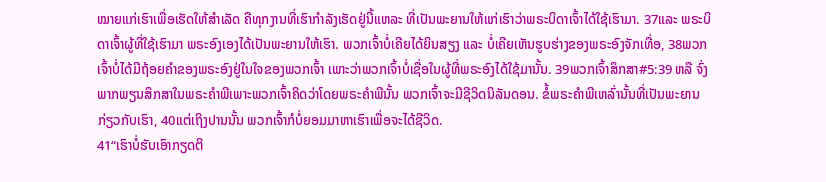ໝາຍແກ່ເຮົາເພື່ອເຮັດໃຫ້ສຳເລັດ ຄືທຸກງານທີ່ເຮົາກຳລັງເຮັດຢູ່ນີ້ແຫລະ ທີ່ເປັນພະຍານໃຫ້ແກ່ເຮົາວ່າພຣະບິດາເຈົ້າໄດ້ໃຊ້ເຮົາມາ. 37ແລະ ພຣະບິດາເຈົ້າຜູ້ທີ່ໃຊ້ເຮົາມາ ພຣະອົງເອງໄດ້ເປັນພະຍານໃຫ້ເຮົາ. ພວກເຈົ້າບໍ່ເຄີຍໄດ້ຍິນສຽງ ແລະ ບໍ່ເຄີຍເຫັນຮູບຮ່າງຂອງພຣະອົງຈັກເທື່ອ, 38ພວກເຈົ້າບໍ່ໄດ້ມີຖ້ອຍຄຳຂອງພຣະອົງຢູ່ໃນໃຈຂອງພວກເຈົ້າ ເພາະວ່າພວກເຈົ້າບໍ່ເຊື່ອໃນຜູ້ທີ່ພຣະອົງໄດ້ໃຊ້ມານັ້ນ. 39ພວກເຈົ້າສຶກສາ#5:39 ຫລື ຈົ່ງພາກພຽນສຶກສາໃນພຣະຄຳພີເພາະພວກເຈົ້າຄິດວ່າໂດຍພຣະຄຳພີນັ້ນ ພວກເຈົ້າຈະມີຊີວິດນິລັນດອນ. ຂໍ້ພຣະຄຳພີເຫລົ່ານັ້ນທີ່ເປັນພະຍານກ່ຽວກັບເຮົາ, 40ແຕ່ເຖິງປານນັ້ນ ພວກເຈົ້າກໍບໍ່ຍອມມາຫາເຮົາເພື່ອຈະໄດ້ຊີວິດ.
41“ເຮົາບໍ່ຮັບເອົາກຽດຕິ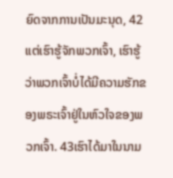ຍົດຈາກການເປັນມະນຸດ, 42ແຕ່ເຮົາຮູ້ຈັກພວກເຈົ້າ, ເຮົາຮູ້ວ່າພວກເຈົ້າບໍ່ໄດ້ມີຄວາມຮັກຂອງພຣະເຈົ້າຢູ່ໃນຫົວໃຈຂອງພວກເຈົ້າ. 43ເຮົາໄດ້ມາໃນນາມ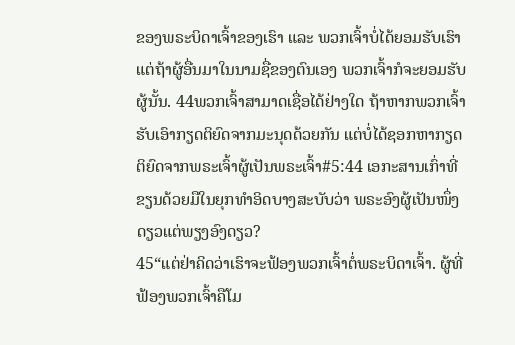ຂອງພຣະບິດາເຈົ້າຂອງເຮົາ ແລະ ພວກເຈົ້າບໍ່ໄດ້ຍອມຮັບເຮົາ ແຕ່ຖ້າຜູ້ອື່ນມາໃນນາມຊື່ຂອງຕົນເອງ ພວກເຈົ້າກໍຈະຍອມຮັບຜູ້ນັ້ນ. 44ພວກເຈົ້າສາມາດເຊື່ອໄດ້ຢ່າງໃດ ຖ້າຫາກພວກເຈົ້າຮັບເອົາກຽດຕິຍົດຈາກມະນຸດດ້ວຍກັນ ແຕ່ບໍ່ໄດ້ຊອກຫາກຽດຕິຍົດຈາກພຣະເຈົ້າຜູ້ເປັນພຣະເຈົ້າ#5:44 ເອກະສານເກົ່າທີ່ຂຽນດ້ວຍມືໃນຍຸກທຳອິດບາງສະບັບວ່າ ພຣະອົງຜູ້ເປັນໜຶ່ງດຽວແຕ່ພຽງອົງດຽວ?
45“ແຕ່ຢ່າຄິດວ່າເຮົາຈະຟ້ອງພວກເຈົ້າຕໍ່ພຣະບິດາເຈົ້າ. ຜູ້ທີ່ຟ້ອງພວກເຈົ້າຄືໂມ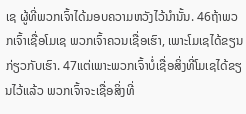ເຊ ຜູ້ທີ່ພວກເຈົ້າໄດ້ມອບຄວາມຫວັງໄວ້ນໍານັ້ນ. 46ຖ້າພວກເຈົ້າເຊື່ອໂມເຊ ພວກເຈົ້າຄວນເຊື່ອເຮົາ, ເພາະໂມເຊໄດ້ຂຽນກ່ຽວກັບເຮົາ. 47ແຕ່ເພາະພວກເຈົ້າບໍ່ເຊື່ອສິ່ງທີ່ໂມເຊໄດ້ຂຽນໄວ້ແລ້ວ ພວກເຈົ້າຈະເຊື່ອສິ່ງທີ່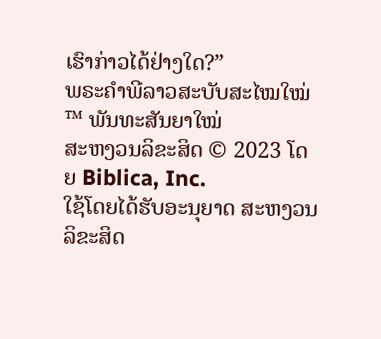ເຮົາກ່າວໄດ້ຢ່າງໃດ?”
ພຣະຄຳພີລາວສະບັບສະໄໝໃໝ່™ ພັນທະສັນຍາໃໝ່
ສະຫງວນລິຂະສິດ © 2023 ໂດຍ Biblica, Inc.
ໃຊ້ໂດຍໄດ້ຮັບອະນຸຍາດ ສະຫງວນລິຂະສິດ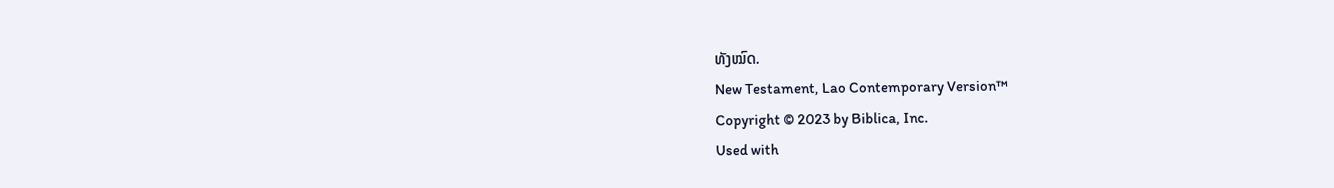ທັງໝົດ.
New Testament, Lao Contemporary Version™
Copyright © 2023 by Biblica, Inc.
Used with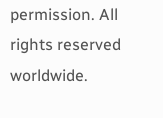permission. All rights reserved worldwide.